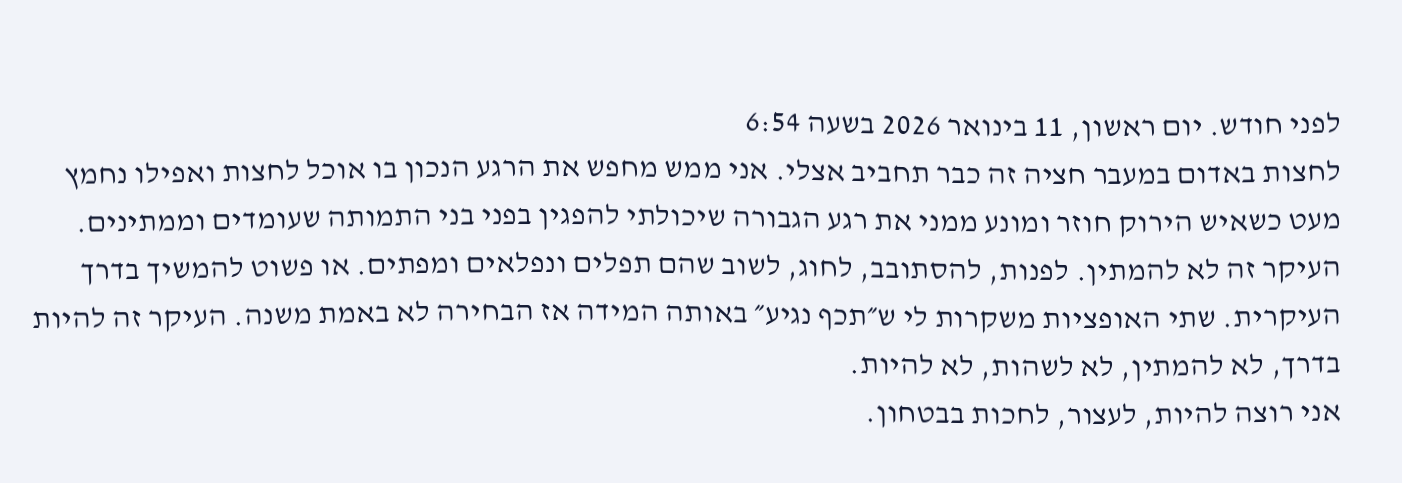לפני חודש. יום ראשון, 11 בינואר 2026 בשעה 6:54
לחצות באדום במעבר חציה זה כבר תחביב אצלי. אני ממש מחפש את הרגע הנכון בו אוכל לחצות ואפילו נחמץ מעט כשאיש הירוק חוזר ומונע ממני את רגע הגבורה שיכולתי להפגין בפני בני התמותה שעומדים וממתינים.
העיקר זה לא להמתין. לפנות, להסתובב, לחוג, לשוב שהם תפלים ונפלאים ומפתים. או פשוט להמשיך בדרך העיקרית. שתי האופציות משקרות לי ש״תכף נגיע״ באותה המידה אז הבחירה לא באמת משנה. העיקר זה להיות בדרך, לא להמתין, לא לשהות, לא להיות.
אני רוצה להיות, לעצור, לחכות בבטחון.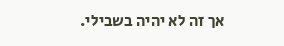אך זה לא יהיה בשבילי.